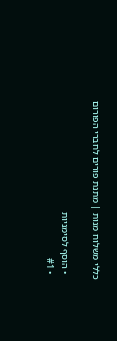כללי משלוח מנות | מתנת פורים לחברי הפורום

  • הוסף לסימניות
  • #1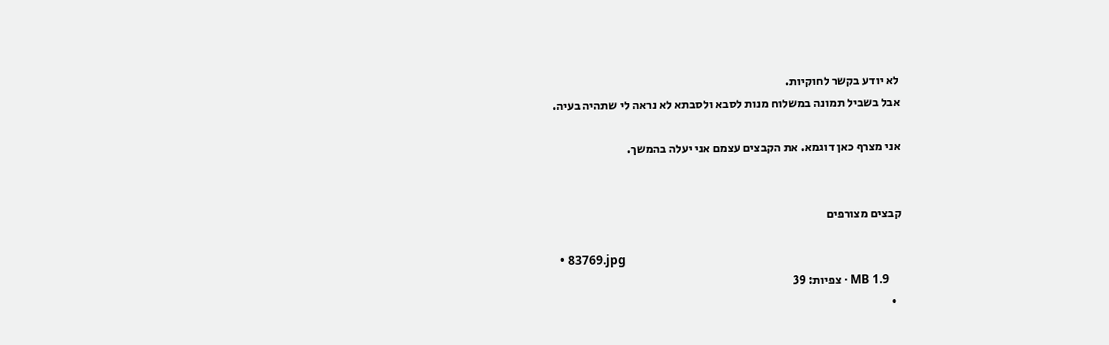לא יודע בקשר לחוקיות.
אבל בשביל תמונה במשלוח מנות לסבא ולסבתא לא נראה לי שתהיה בעיה.

אני מצרף כאן דוגמא. את הקבצים עצמם אני יעלה בהמשך.


קבצים מצורפים

  • 83769.jpg
    1.9 MB · צפיות: 39
  •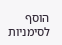הוסף לסימניות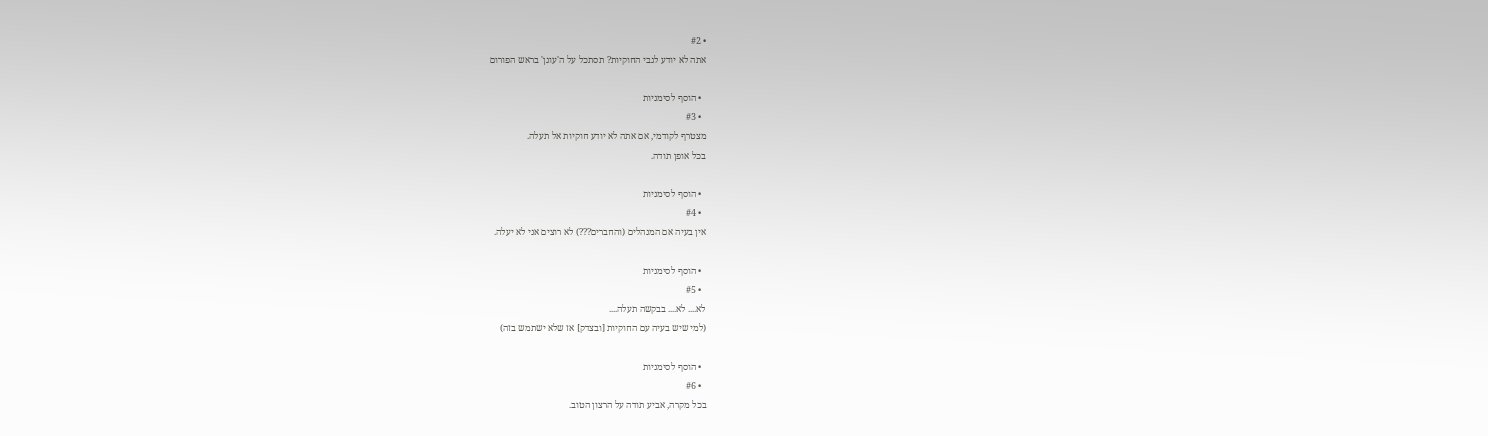• #2
אתה לא יודע לגבי החוקיות? תסתכל על ה'עוגן' בראש הפורום

  • הוסף לסימניות
  • #3
מצטרף לקודמי, אם אתה לא יודע חוקיות אל תעלה.
בכל אופן תודה.

  • הוסף לסימניות
  • #4
אין בעיה אם המנהלים (והחברים???) לא רוצים אני לא יעלה.

  • הוסף לסימניות
  • #5
לא.... לא.... בבקשה תעלה....
(למי שיש בעיה עם החוקיות [ובצדק] אז שלא ישתמש בזה)

  • הוסף לסימניות
  • #6
בכל מקרה, אביע תודה על הרצון הטוב.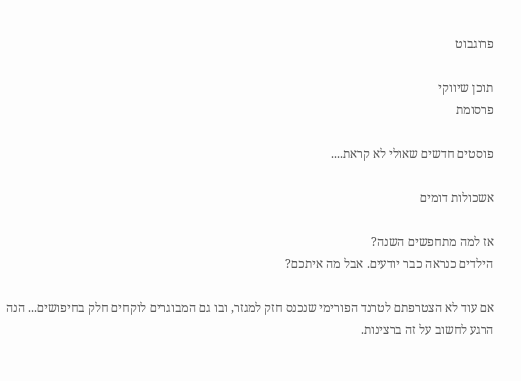פרוגבוט

תוכן שיווקי
פרסומת

פוסטים חדשים שאולי לא קראת....

אשכולות דומים

אז למה מתחפשים השנה?
הילדים כנראה כבר יודעים. אבל מה איתכם?

אם עוד לא הצטרפתם לטרנד הפורימי שנכנס חזק למגזר, ובו גם המבוגרים לוקחים חלק בחיפושים... הנה הרגע לחשוב על זה ברצינות.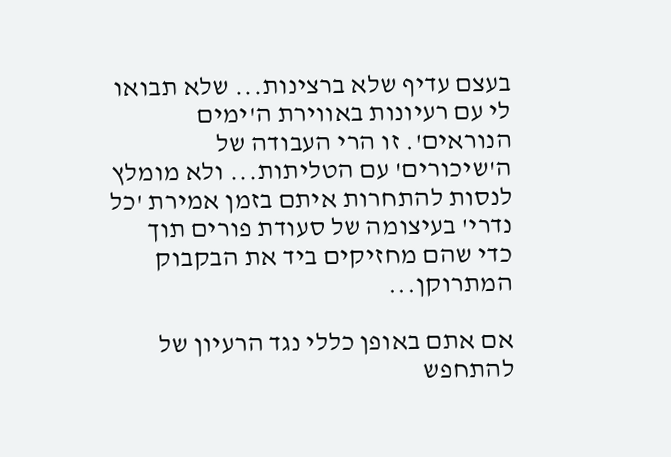בעצם עדיף שלא ברצינות... שלא תבואו לי עם רעיונות באווירת ה'ימים הנוראים'. זו הרי העבודה של ה'שיכורים' עם הטליתות... ולא מומלץ לנסות להתחרות איתם בזמן אמירת 'כל נדרי' בעיצומה של סעודת פורים תוך כדי שהם מחזיקים ביד את הבקבוק המתרוקן...

אם אתם באופן כללי נגד הרעיון של להתחפש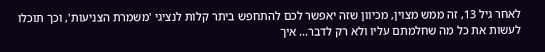לאחר גיל 13, זה ממש מצוין, מכיוון שזה יאפשר לכם להתחפש ביתר קלות לנציגי 'משמרת הצניעות', וכך תוכלו לעשות את כל מה שחלמתם עליו ולא רק לדבר... איך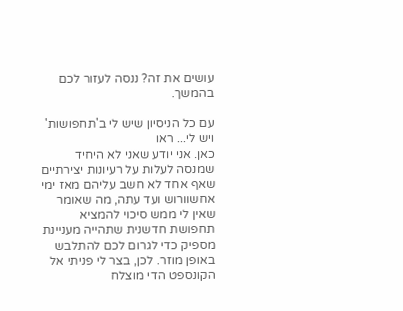עושים את זה? ננסה לעזור לכם בהמשך.

עם כל הניסיון שיש לי ב'תחפושות' ויש לי... ראו
כאן. אני יודע שאני לא היחיד שמנסה לעלות על רעיונות יצירתיים שאף אחד לא חשב עליהם מאז ימי אחשוורוש ועד עתה, מה שאומר שאין לי ממש סיכוי להמציא תחפושת חדשנית שתהייה מעניינת מספיק כדי לגרום לכם להתלבש באופן מוזר. לכן, בצר לי פניתי אל הקונספט הדי מוצלח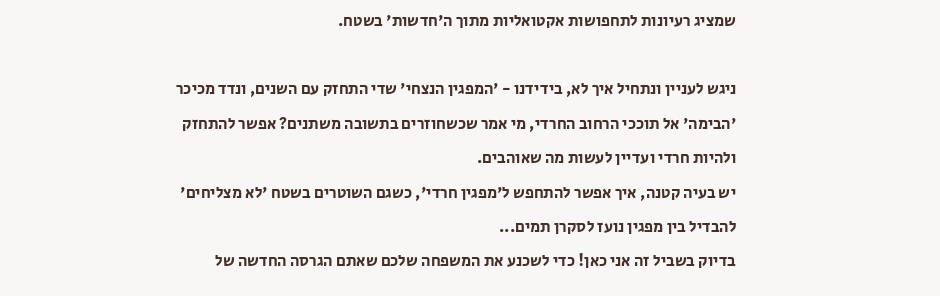שמציג רעיונות לתחפושות אקטואליות מתוך ה'חדשות' בשטח.

ניגש לעניין ונתחיל איך לא, בידידנו - 'המפגין הנצחי' שדי התחזק עם השנים, ונדד מכיכר 'הבימה' אל תוככי הרחוב החרדי, מי אמר שכשחוזרים בתשובה משתנים? אפשר להתחזק ולהיות חרדי ועדיין לעשות מה שאוהבים.
יש בעיה קטנה, איך אפשר להתחפש ל'מפגין חרדי', כשגם השוטרים בשטח 'לא מצליחים' להבדיל בין מפגין נועז לסקרן תמים...
בדיוק בשביל זה אני כאן! כדי לשכנע את המשפחה שלכם שאתם הגרסה החדשה של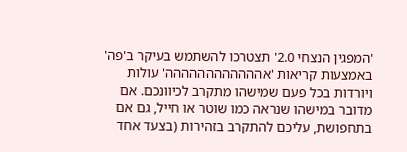'המפגין הנצחי 2.0' תצטרכו להשתמש בעיקר ב'פה' באמצעות קריאות 'אהההההההההההה' עולות ויורדות בכל פעם שמישהו מתקרב לכיוונכם. אם מדובר במישהו שנראה כמו שוטר או חייל, גם אם בתחפושת, עליכם להתקרב בזהירות (בצעד אחד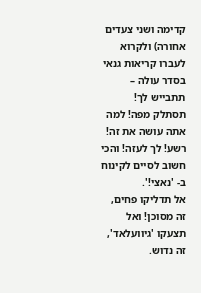קדימה ושני צעדים אחורה) ולקרוא לעברו קריאות גנאי בסדר עולה – תתבייש לך! תסתלק מפה! למה אתה עושה את זה! רשע! לך לעזה! והכי חשוב לסיים לקינוח ב- 'נאצי!'.
אל תדליקו פחים, זה מסוכן! ואל תצעקו 'גיוועלאד', זה נדוש.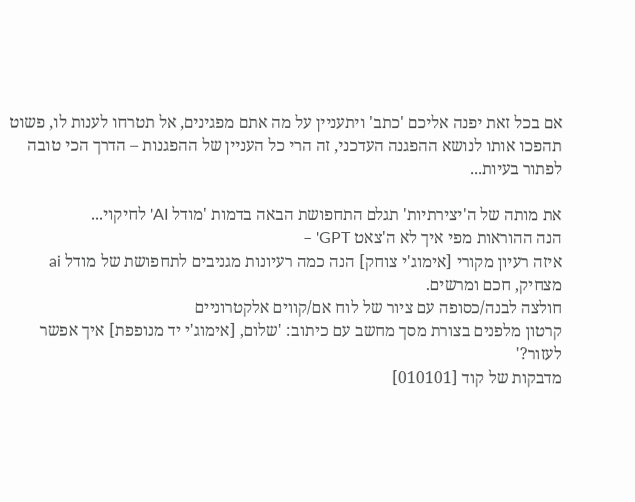אם בכל זאת יפנה אליכם 'כתב' ויתעניין על מה אתם מפגינים, אל תטרחו לענות לו, פשוט תהפכו אותו לנושא ההפגנה העדכני, זה הרי כל העניין של ההפגנות – הדרך הכי טובה לפתור בעיות...

את מותה של ה'יצירתיות' תגלם התחפושת הבאה בדמות 'מודל AI' לחיקוי...
הנה ההוראות מפי איך לא ה'צאט GPT' –
איזה רעיון מקורי [אימוג'י צוחק] הנה כמה רעיונות מגניבים לתחפושת של מודל ai מצחיק, חכם ומרשים.
חולצה לבנה/כסופה עם ציור של לוח אם/קווים אלקטרוניים
קרטון מלפנים בצורת מסך מחשב עם כיתוב: 'שלום, [אימוג'י יד מנופפת] איך אפשר לעזור?'
מדבקות של קוד [010101]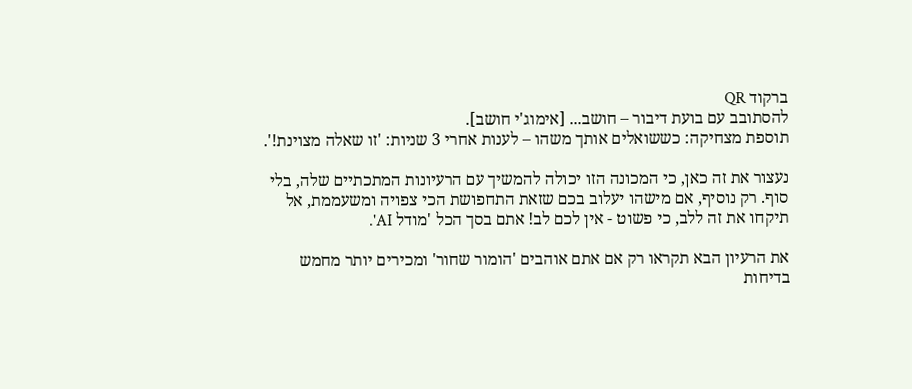ברקוד QR
להסתובב עם בועת דיבור – חושב... [אימוג'י חושב].
תוספת מצחיקה: כששואלים אותך משהו – לענות אחרי 3 שניות: 'זו שאלה מצוינת!'.

נעצור את זה כאן, כי המכונה הזו יכולה להמשיך עם הרעיונות המתכתיים שלה, בלי סוף. רק נוסיף, אם מישהו יעלוב בכם שזאת התחפושת הכי צפויה ומשעממת, אל תיקחו את זה ללב, כי פשוט - אין לכם לב! אתם בסך הכל 'מודל AI'.

את הרעיון הבא תקראו רק אם אתם אוהבים 'הומור שחור' ומכירים יותר מחמש בדיחות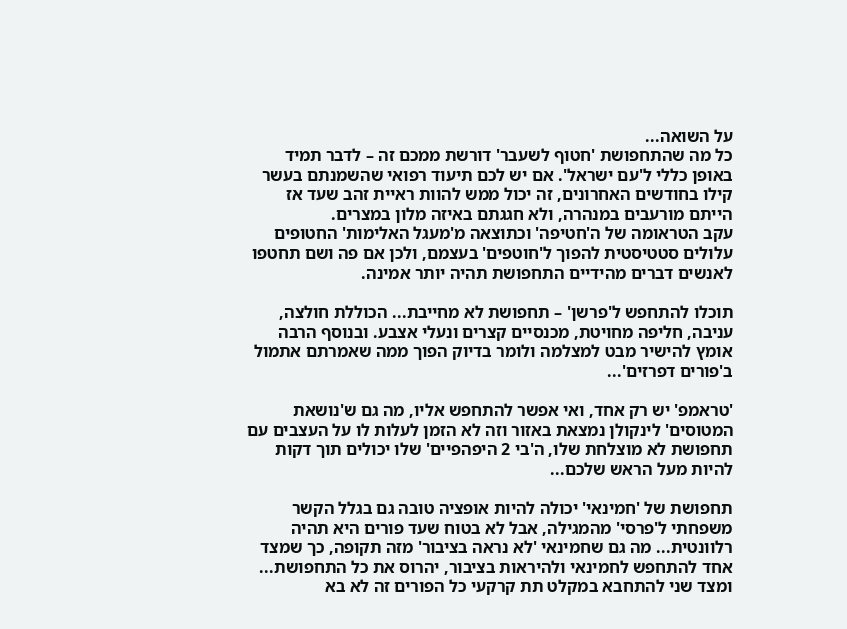על השואה...
כל מה שהתחפושת 'חטוף לשעבר' דורשת ממכם זה – לדבר תמיד באופן כללי ל'עם ישראל'. אם יש לכם תיעוד רפואי שהשמנתם בעשר קילו בחודשים האחרונים, זה יכול ממש להוות ראיית זהב שעד אז הייתם מורעבים במנהרה, ולא חגגתם באיזה מלון במצרים.
עקב הטראומה של ה'חטיפה' וכתוצאה מ'מעגל האלימות' החטופים עלולים סטטיסטית להפוך ל'חוטפים' בעצמם, ולכן אם פה ושם תחטפו לאנשים דברים מהידיים התחפושת תהיה יותר אמינה.

תוכלו להתחפש ל'פרשן' – תחפושת לא מחייבת... הכוללת חולצה, עניבה, חליפה מחויטת, מכנסיים קצרים ונעלי אצבע. ובנוסף הרבה אומץ להישיר מבט למצלמה ולומר בדיוק הפוך ממה שאמרתם אתמול ב'פורים דפרזים'...

'טראמפ' יש רק אחד, ואי אפשר להתחפש אליו, מה גם ש'נושאת המטוסים' לינקולן נמצאת באזור וזה לא הזמן לעלות לו על העצבים עם תחפושת לא מוצלחת שלו, ה'בי 2 היפהפיים' שלו יכולים תוך דקות להיות מעל הראש שלכם...

תחפושת של 'חמינאי' יכולה להיות אופציה טובה גם בגלל הקשר משפחתי ל'פרסי' מהמגילה, אבל לא בטוח שעד פורים היא תהיה רלוונטית... מה גם שחמינאי 'לא נראה בציבור' מזה תקופה, כך שמצד אחד להתחפש לחמינאי ולהיראות בציבור, יהרוס את כל התחפושת... ומצד שני להתחבא במקלט תת קרקעי כל הפורים זה לא בא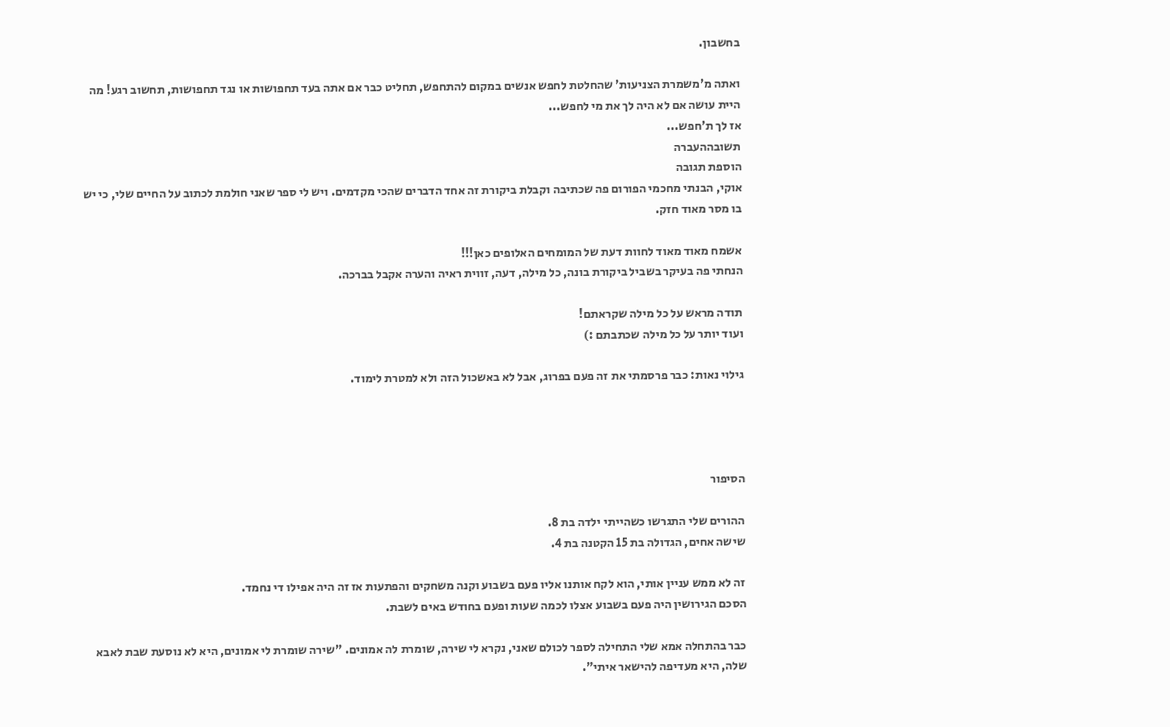בחשבון.

ואתה מ'משמרת הצניעות' שהחלטת לחפש אנשים במקום להתחפש, תחליט כבר אם אתה בעד תחפושות או נגד תחפושות, תחשוב רגע! מה היית עושה אם לא היה לך את מי לחפש...
אז לך ת'חפש...
תשובההעברה
הוספת תגובה
אוקי, הבנתי מחכמי הפורום פה שכתיבה וקבלת ביקורת זה אחד הדברים שהכי מקדמים. ויש לי ספר שאני חולמת לכתוב על החיים שלי, כי יש בו מסר מאוד חזק.

אשמח מאוד מאוד לחוות דעת של המומחים האלופים כאן!!!
הנחתי פה בעיקר בשביל ביקורת בונה, כל מילה, דעה, זווית ראיה והערה אקבל בברכה.

תודה מראש על כל מילה שקראתם!
ועוד יותר על כל מילה שכתבתם :)

גילוי נאות: כבר פרסמתי את זה פעם בפרוג, אבל לא באשכול הזה ולא למטרת לימוד.




הסיפור

ההורים שלי התגרשו כשהייתי ילדה בת 8.
שישה אחים, הגדולה בת 15 הקטנה בת 4.

זה לא ממש עניין אותי, הוא לקח אותנו אליו פעם בשבוע וקנה משחקים והפתעות אז זה היה אפילו די נחמד.
הסכם הגירושין היה פעם בשבוע אצלו לכמה שעות ופעם בחודש באים לשבת.

כבר בהתחלה אמא שלי התחילה לספר לכולם שאני, נקרא לי שירה, שומרת לה אמונים. "שירה שומרת לי אמונים, היא לא נוסעת שבת לאבא שלה, היא מעדיפה להישאר איתי".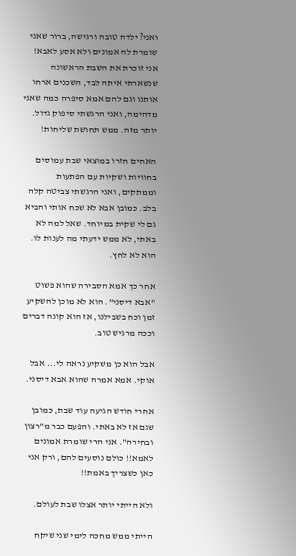ואני? ילדה טובה ורגישה, ברור שאני שומרת לה אמונים ולא אסע לאבא!
אני זוכרת את השבת הראשונה שנשארתי איתה לבד, השכנים ארחו אותנו וגם להם אמא סיפרה כמה שאני מדהימה, ואני הרגשתי סיפוק גדול. יותר מזה. ממש תחושת שליחות!

האחים חזרו במוצאי שבת עמוסים בחוויות ושקיות עם הפתעות וממתקים, ואני הרגשתי צביטה קלה בלב. כמובן אבא לא שכח אותי והביא גם לי שקית במיוחד. שאל למה לא באתי, לא ממש ידעתי מה לענות לו. הוא לא לחץ.

אחר כך אמא הסבירה שהוא פשוט "אבא דיסני". הוא לא מוכן להשקיע זמן וכח בשבילנו, אז הוא קונה דברים וככה מרגיש טוב.

אבל הוא כן משקיע נראה לי... אבל אוקי. אמא אמרה שהוא אבא דיסני.

אחרי חודש הגיעה עוד שבת, כמובן שגם אז לא באתי. והפעם כבר מ"רצון ובחירה". אני הרי שומרת אמונים לאמא!! כולם נוסעים להם, ורק אני כאן כשצריך באמת!!

ולא הייתי יותר אצלו שבת לעולם.

הייתי ממש מחכה לימי שני שיקח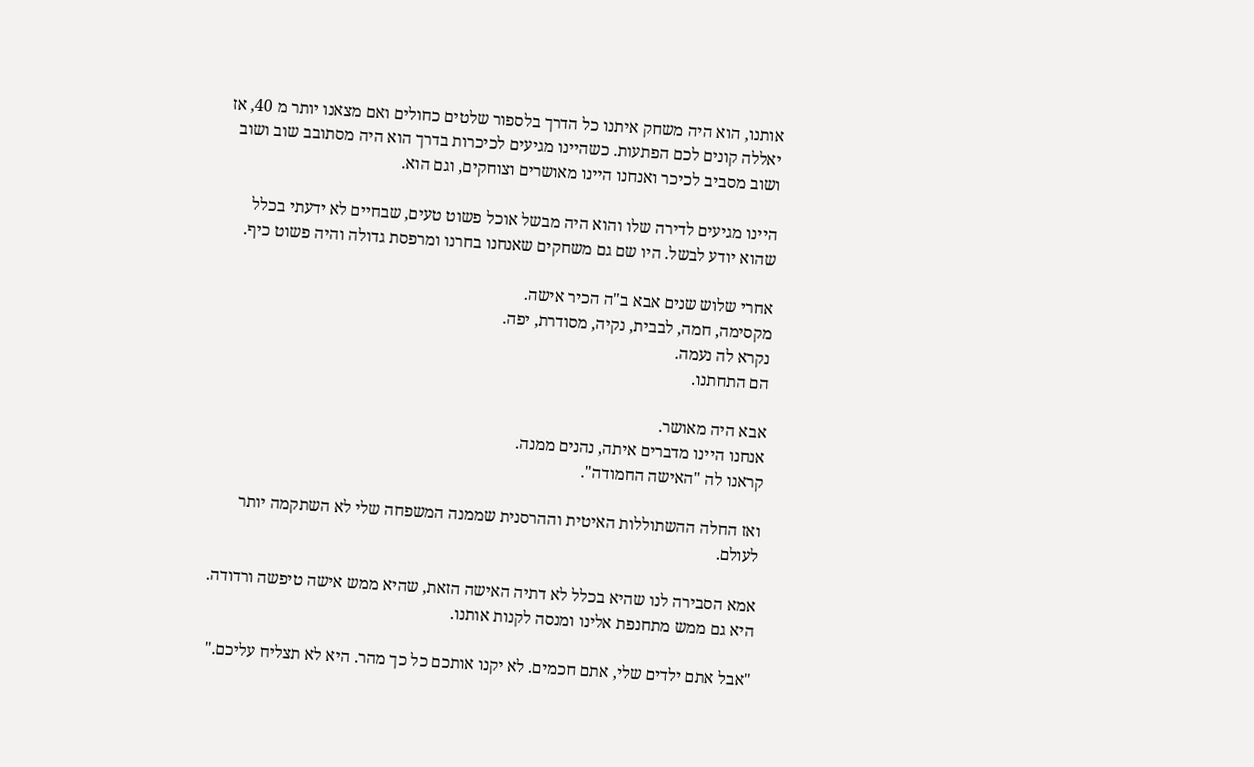אותנו, הוא היה משחק איתנו כל הדרך בלספור שלטים כחולים ואם מצאנו יותר מ 40, אז יאללה קונים לכם הפתעות. כשהיינו מגיעים לכיכרות בדרך הוא היה מסתובב שוב ושוב ושוב מסביב לכיכר ואנחנו היינו מאושרים וצוחקים, וגם הוא.

היינו מגיעים לדירה שלו והוא היה מבשל אוכל פשוט טעים, שבחיים לא ידעתי בכלל שהוא יודע לבשל. היו שם גם משחקים שאנחנו בחרנו ומרפסת גדולה והיה פשוט כיף.

אחרי שלוש שנים אבא ב"ה הכיר אישה.
מקסימה, חמה, לבבית, נקיה, מסודרת, יפה.
נקרא לה נעמה.
הם התחתנו.

אבא היה מאושר.
אנחנו היינו מדברים איתה, נהנים ממנה.
קראנו לה "האישה החמודה".

ואז החלה ההשתוללות האיטית וההרסנית שממנה המשפחה שלי לא השתקמה יותר לעולם.

אמא הסבירה לנו שהיא בכלל לא דתיה האישה הזאת, שהיא ממש אישה טיפשה ורדודה.
היא גם ממש מתחנפת אלינו ומנסה לקנות אותנו.

"אבל אתם ילדים שלי, אתם חכמים. לא יקנו אותכם כל כך מהר. היא לא תצליח עליכם."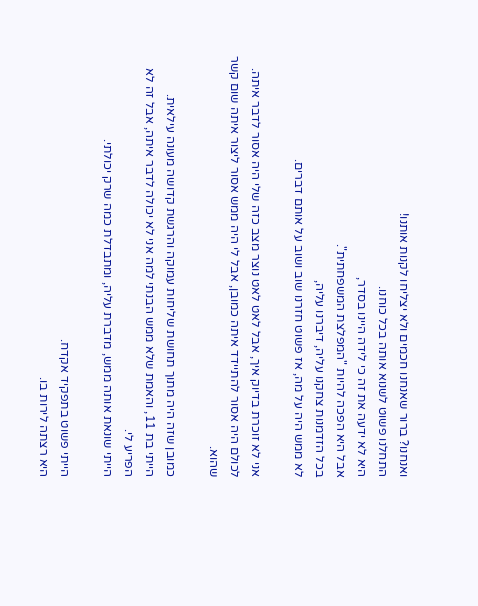ואנחנו? ברור שאנחנו חכמים ולא יצליחו לקנות אותנו!
התחלנו פשוט לשנוא אותה בכל כוחנו.
היא לא ידעה את זה כי לידה היינו בסדר,
אבל היא הפכה להיות "המפלצת המשפחתית".
בכל הזדמנות צחקנו עליה, דיברנו עליה,
לא ממש היה על מה, אז פשוט חזרנו שוב ושוב על אותם דברים.

אני לא זוכרת בדיוק איך, אבל לאט לאט נוצר מצב כזה שלי היה אסור לדבר איתה.
לכולם היה אסור להתיידד איתה כמובן, אבל לי היה ממש אסור ליצור איתה שום קשר שהוא.

כמובן שזה היה מתוך תחושת שליחות עמוקה והרגשת קדושה מעונה עילאית.
הייתי בת 11, והאמת שלא ממש הבנתי למה אני לא יכולה לדבר איתה, אבל זה לא הפריע לי.
הייתי שונאת אותה ממש, מדברת עליה, ומתבדלת כמה שרק יכולתי.

הייתי פשוט בתפקיד אקדח.
היא רצתה לירות בו.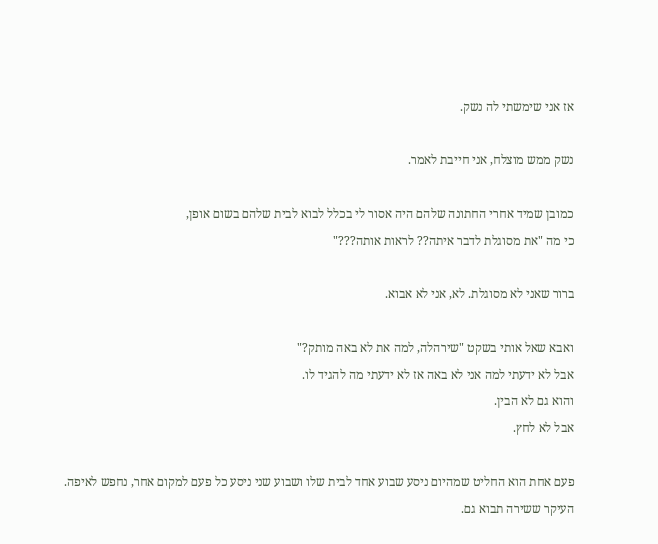אז אני שימשתי לה נשק.

נשק ממש מוצלח, אני חייבת לאמר.

כמובן שמיד אחרי החתונה שלהם היה אסור לי בכלל לבוא לבית שלהם בשום אופן,
כי מה "את מסוגלת לדבר איתה?? לראות אותה???"

ברור שאני לא מסוגלת. לא, אני לא אבוא.

ואבא שאל אותי בשקט "שירהלה, למה את לא באה מותק?"
אבל לא ידעתי למה אני לא באה אז לא ידעתי מה להגיד לו.
והוא גם לא הבין.
אבל לא לחץ.

פעם אחת הוא החליט שמהיום ניסע שבוע אחד לבית שלו ושבוע שני ניסע כל פעם למקום אחר, נחפש לאיפה.
העיקר ששירה תבוא גם.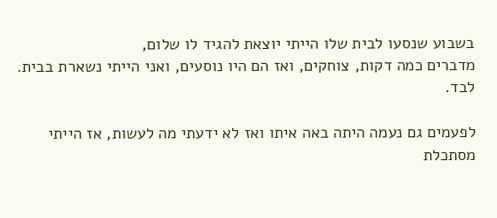בשבוע שנסעו לבית שלו הייתי יוצאת להגיד לו שלום,
מדברים כמה דקות, צוחקים, ואז הם היו נוסעים, ואני הייתי נשארת בבית. לבד.

לפעמים גם נעמה היתה באה איתו ואז לא ידעתי מה לעשות, אז הייתי מסתכלת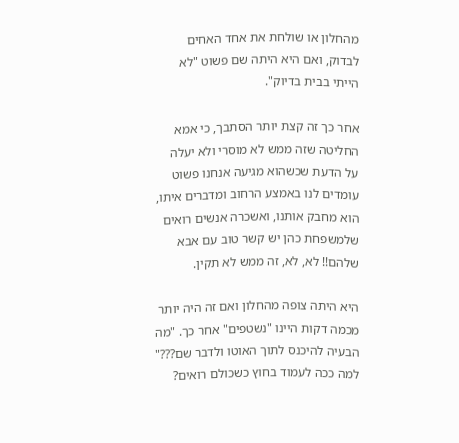מהחלון או שולחת את אחד האחים לבדוק, ואם היא היתה שם פשוט "לא הייתי בבית בדיוק".

אחר כך זה קצת יותר הסתבך, כי אמא החליטה שזה ממש לא מוסרי ולא יעלה על הדעת שכשהוא מגיעה אנחנו פשוט עומדים לנו באמצע הרחוב ומדברים איתו, הוא מחבק אותנו, ואשכרה אנשים רואים שלמשפחת כהן יש קשר טוב עם אבא שלהם!! לא, לא, זה ממש לא תקין.

היא היתה צופה מהחלון ואם זה היה יותר מכמה דקות היינו "נשטפים" אחר כך. "מה הבעיה להיכנס לתוך האוטו ולדבר שם???" למה ככה לעמוד בחוץ כשכולם רואים?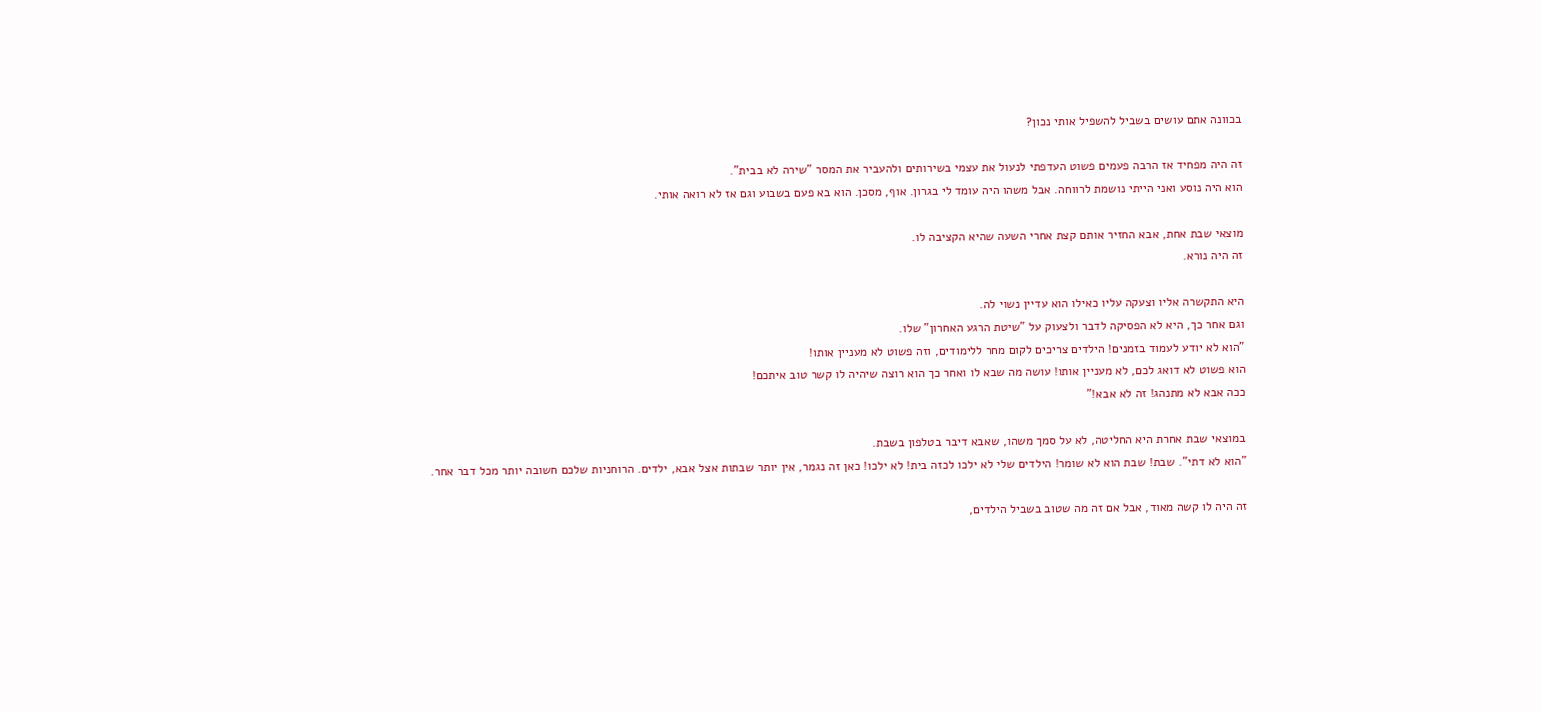בכוונה אתם עושים בשביל להשפיל אותי נכון?

זה היה מפחיד אז הרבה פעמים פשוט העדפתי לנעול את עצמי בשירותים ולהעביר את המסר "שירה לא בבית".
הוא היה נוסע ואני הייתי נושמת לרווחה. אבל משהו היה עומד לי בגרון. אוף, מסכן. הוא בא פעם בשבוע וגם אז לא רואה אותי.

מוצאי שבת אחת, אבא החזיר אותם קצת אחרי השעה שהיא הקציבה לו.
זה היה נורא.

היא התקשרה אליו וצעקה עליו כאילו הוא עדיין נשוי לה.
וגם אחר כך, היא לא הפסיקה לדבר ולצעוק על "שיטת הרגע האחרון" שלו.
"הוא לא יודע לעמוד בזמנים! הילדים צריכים לקום מחר ללימודים, וזה פשוט לא מעניין אותו!
הוא פשוט לא דואג לכם, לא מעניין אותו! עושה מה שבא לו ואחר כך הוא רוצה שיהיה לו קשר טוב איתכם!
ככה אבא לא מתנהג! זה לא אבא!"

במוצאי שבת אחרת היא החליטה, לא על סמך משהו, שאבא דיבר בטלפון בשבת.
"הוא לא דתי". שבת! שבת הוא לא שומר! הילדים שלי לא ילכו לכזה בית! לא ילכו! כאן זה נגמר, אין יותר שבתות אצל אבא, ילדים. הרוחניות שלכם חשובה יותר מכל דבר אחר.

זה היה לו קשה מאוד, אבל אם זה מה שטוב בשביל הילדים,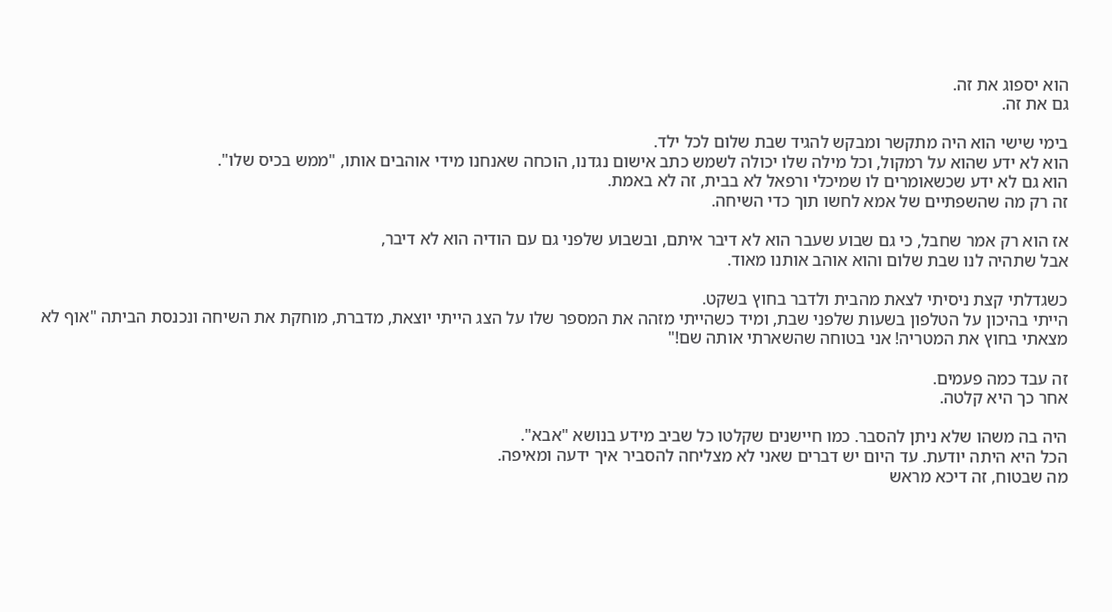הוא יספוג את זה.
גם את זה.

בימי שישי הוא היה מתקשר ומבקש להגיד שבת שלום לכל ילד.
הוא לא ידע שהוא על רמקול, וכל מילה שלו יכולה לשמש כתב אישום נגדנו, הוכחה שאנחנו מידי אוהבים אותו, "ממש בכיס שלו".
הוא גם לא ידע שכשאומרים לו שמיכלי ורפאל לא בבית, זה לא באמת.
זה רק מה שהשפתיים של אמא לחשו תוך כדי השיחה.

אז הוא רק אמר שחבל, כי גם שבוע שעבר הוא לא דיבר איתם, ובשבוע שלפני גם עם הודיה הוא לא דיבר,
אבל שתהיה לנו שבת שלום והוא אוהב אותנו מאוד.

כשגדלתי קצת ניסיתי לצאת מהבית ולדבר בחוץ בשקט.
הייתי בהיכון על הטלפון בשעות שלפני שבת, ומיד כשהייתי מזהה את המספר שלו על הצג הייתי יוצאת, מדברת, מוחקת את השיחה ונכנסת הביתה "אוף לא מצאתי בחוץ את המטריה! אני בטוחה שהשארתי אותה שם!"

זה עבד כמה פעמים.
אחר כך היא קלטה.

היה בה משהו שלא ניתן להסבר. כמו חיישנים שקלטו כל שביב מידע בנושא "אבא".
הכל היא היתה יודעת. עד היום יש דברים שאני לא מצליחה להסביר איך ידעה ומאיפה.
מה שבטוח, זה דיכא מראש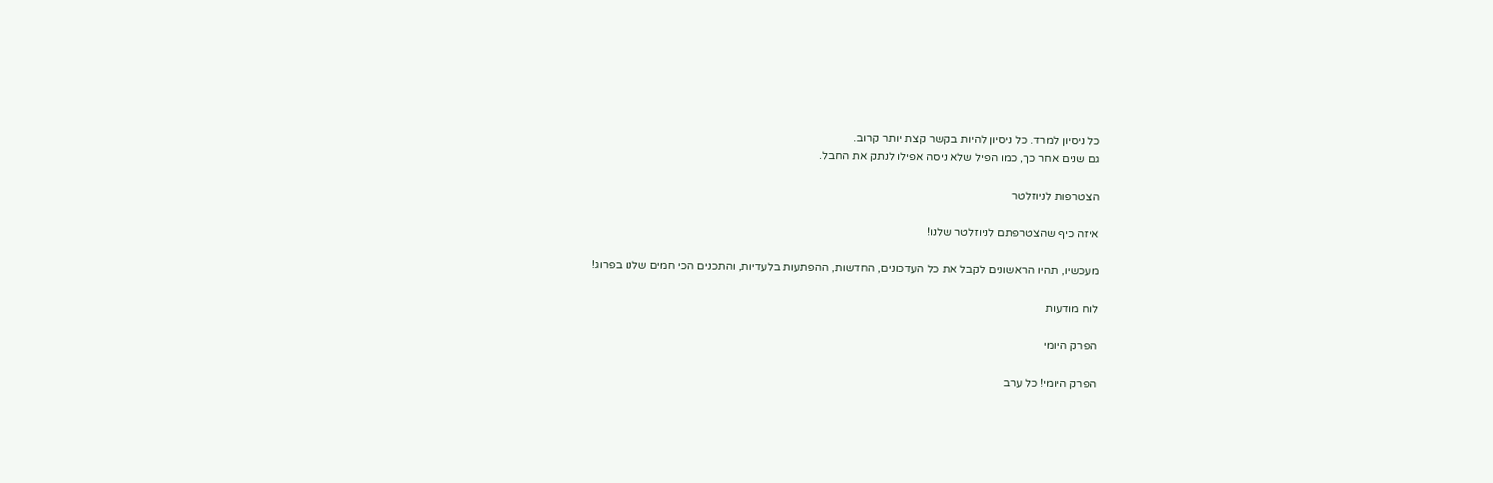כל ניסיון למרד. כל ניסיון להיות בקשר קצת יותר קרוב.
גם שנים אחר כך, כמו הפיל שלא ניסה אפילו לנתק את החבל.

הצטרפות לניוזלטר

איזה כיף שהצטרפתם לניוזלטר שלנו!

מעכשיו, תהיו הראשונים לקבל את כל העדכונים, החדשות, ההפתעות בלעדיות, והתכנים הכי חמים שלנו בפרוג!

לוח מודעות

הפרק היומי

הפרק היומי! כל ערב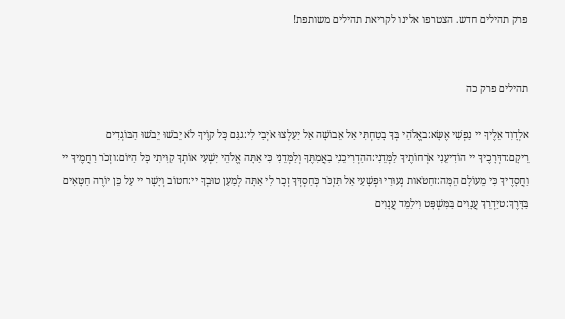פרק תהילים חדש. הצטרפו אלינו לקריאת תהילים משותפת!


תהילים פרק כה

אלְדָוִד אֵלֶיךָ יי נַפְשִׁי אֶשָּׂא:באֱלֹהַי בְּךָ בָטַחְתִּי אַל אֵבוֹשָׁה אַל יַעַלְצוּ אֹיְבַי לִי:גגַּם כָּל קוֶֹיךָ לֹא יֵבֹשׁוּ יֵבֹשׁוּ הַבּוֹגְדִים רֵיקָם:דדְּרָכֶיךָ יי הוֹדִיעֵנִי אֹרְחוֹתֶיךָ לַמְּדֵנִי:ההַדְרִיכֵנִי בַאֲמִתֶּךָ וְלַמְּדֵנִי כִּי אַתָּה אֱלֹהֵי יִשְׁעִי אוֹתְךָ קִוִּיתִי כָּל הַיּוֹם:וזְכֹר רַחֲמֶיךָ יי וַחֲסָדֶיךָ כִּי מֵעוֹלָם הֵמָּה:זחַטֹּאות נְעוּרַי וּפְשָׁעַי אַל תִּזְכֹּר כְּחַסְדְּךָ זְכָר לִי אַתָּה לְמַעַן טוּבְךָ יי:חטוֹב וְיָשָׁר יי עַל כֵּן יוֹרֶה חַטָּאִים בַּדָּרֶךְ:טיַדְרֵךְ עֲנָוִים בַּמִּשְׁפָּט וִילַמֵּד עֲנָוִים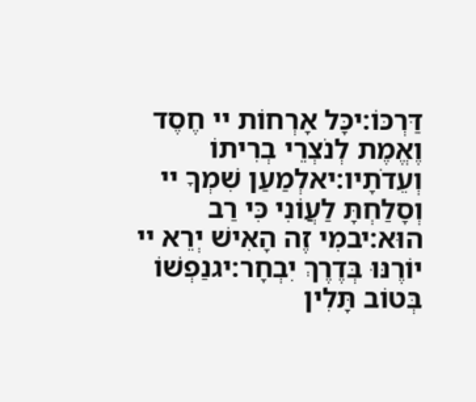דַּרְכּוֹ:יכָּל אָרְחוֹת יי חֶסֶד וֶאֱמֶת לְנֹצְרֵי בְרִיתוֹ וְעֵדֹתָיו:יאלְמַעַן שִׁמְךָ יי וְסָלַחְתָּ לַעֲוֹנִי כִּי רַב הוּא:יבמִי זֶה הָאִישׁ יְרֵא יי יוֹרֶנּוּ בְּדֶרֶךְ יִבְחָר:יגנַפְשׁוֹ בְּטוֹב תָּלִין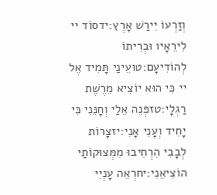וְזַרְעוֹ יִירַשׁ אָרֶץ:ידסוֹד יי לִירֵאָיו וּבְרִיתוֹ לְהוֹדִיעָם:טועֵינַי תָּמִיד אֶל יי כִּי הוּא יוֹצִיא מֵרֶשֶׁת רַגְלָי:טזפְּנֵה אֵלַי וְחָנֵּנִי כִּי יָחִיד וְעָנִי אָנִי:יזצָרוֹת לְבָבִי הִרְחִיבוּ מִמְּצוּקוֹתַי הוֹצִיאֵנִי:יחרְאֵה עָנְיִי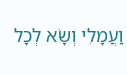וַעֲמָלִי וְשָׂא לְכָל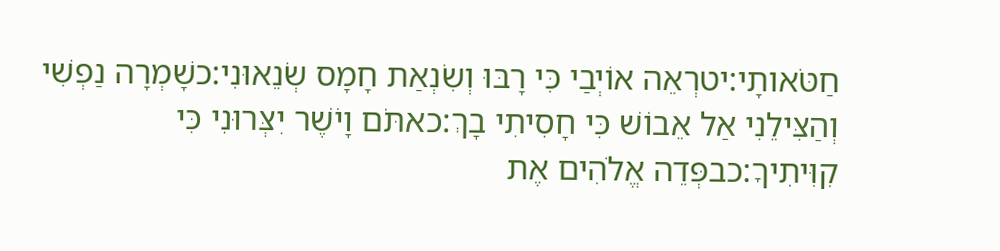חַטֹּאותָי:יטרְאֵה אוֹיְבַי כִּי רָבּוּ וְשִׂנְאַת חָמָס שְׂנֵאוּנִי:כשָׁמְרָה נַפְשִׁי וְהַצִּילֵנִי אַל אֵבוֹשׁ כִּי חָסִיתִי בָךְ:כאתֹּם וָיֹשֶׁר יִצְּרוּנִי כִּי קִוִּיתִיךָ:כבפְּדֵה אֱלֹהִים אֶת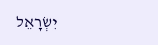יִשְׂרָאֵל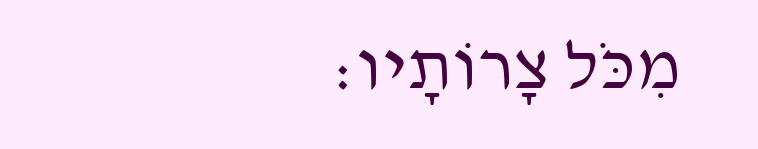מִכֹּל צָרוֹתָיו: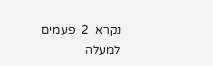נקרא  2  פעמים
למעלה